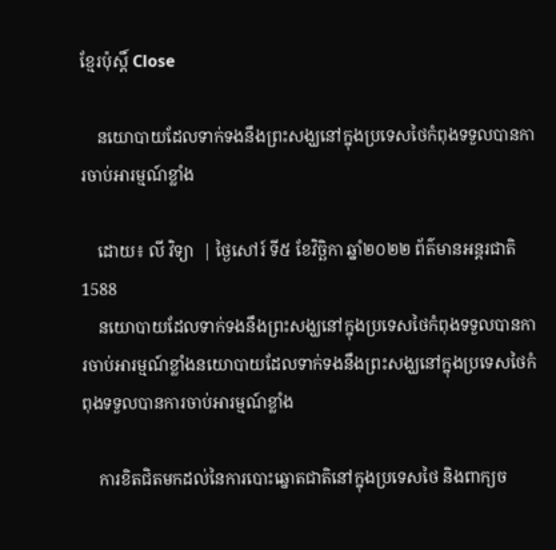ខ្មែរប៉ុស្ដិ៍ Close

    នយោបាយដែលទាក់ទងនឹងព្រះសង្ឃនៅក្នុងប្រទេសថៃកំពុងទទួលបានការចាប់អារម្មណ៍ខ្លាំង

    ដោយ៖ លី វិទ្យា  | ថ្ងៃសៅរ៍ ទី៥ ខែវិច្ឆិកា ឆ្នាំ២០២២ ព័ត៌មានអន្តរជាតិ 1588
    នយោបាយដែលទាក់ទងនឹងព្រះសង្ឃនៅក្នុងប្រទេសថៃកំពុងទទួលបានការចាប់អារម្មណ៍ខ្លាំងនយោបាយដែលទាក់ទងនឹងព្រះសង្ឃនៅក្នុងប្រទេសថៃកំពុងទទួលបានការចាប់អារម្មណ៍ខ្លាំង

    ការខិតជិតមកដល់នៃការបោះឆ្នោតជាតិនៅក្នុងប្រទេសថៃ និងពាក្យច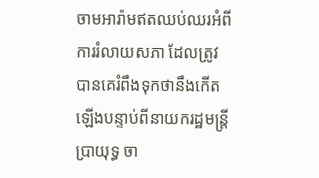ចាមអារ៉ាមឥតឈប់ឈរអំពីការរំលាយសភា ដែលត្រូវបានគេរំពឹងទុកថានឹងកើតឡើងបន្ទាប់ពីនាយករដ្ឋមន្ត្រី ប្រាយុទ្ធ ចា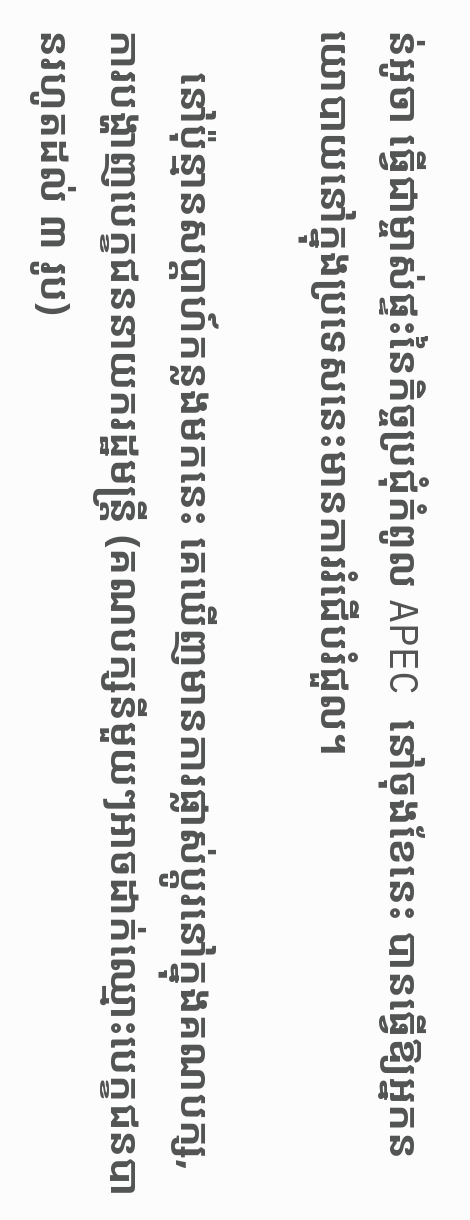ន់អូចា ធ្វើជាម្ចាស់ផ្ទះនៃកិច្ចប្រជុំកំពូល APEC នៅចុងខែនេះ បានធ្វើឱ្យអ្នកនយោបាយនៅក្នុងប្រទេសនេះមានការរំជើបរំជួល។

    នៅប៉ុន្មានសប្តាហ៍កន្លងមកនេះ គេឃើញមានការផ្លាស់ប្តូរនៅក្នុងគណបក្ស, ការបង្ហាញបេក្ខជននាយករដ្ឋមន្ត្រី (គណបក្សនីមួយៗអាចដាក់ឈ្មោះបេក្ខជនបានរហូតដល់ ៣ រូប)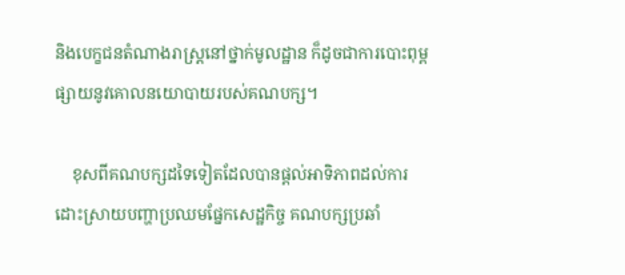និងបេក្ខជនតំណាងរាស្រ្តនៅថ្នាក់មូលដ្ឋាន ក៏ដូចជាការបោះពុម្ពផ្សាយនូវគោលនយោបាយរបស់គណបក្ស។

    ខុសពីគណបក្សដទៃទៀតដែលបានផ្តល់អាទិភាពដល់ការដោះស្រាយបញ្ហាប្រឈមផ្នែកសេដ្ឋកិច្ច គណបក្សប្រឆាំ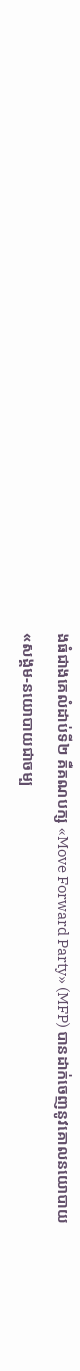ងធំជាងគេលំដាប់ទី២ គឺគណបក្ស «Move Forward Party» (MFP) បានដាក់ចេញនូវគោលនយោបាយ «សង្គម-នយោបាយជាចម្ប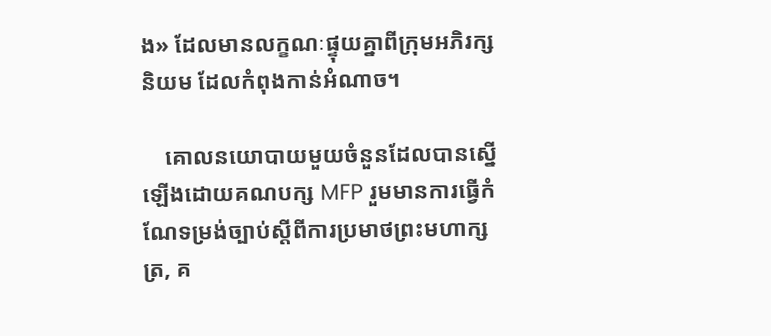ង» ដែលមានលក្ខណៈផ្ទុយគ្នាពីក្រុមអភិរក្សនិយម ដែលកំពុងកាន់អំណាច។

    គោលនយោបាយមួយចំនួនដែលបានស្នើឡើងដោយគណបក្ស MFP រួមមានការធ្វើកំណែទម្រង់ច្បាប់ស្តីពីការប្រមាថព្រះមហាក្សត្រ, គ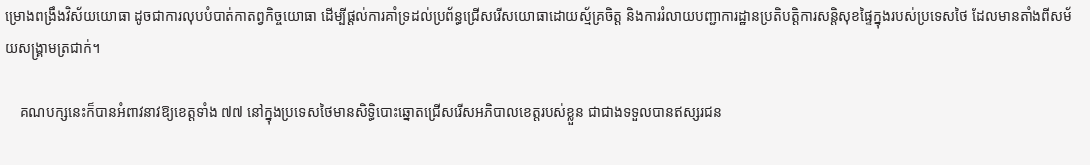ម្រោងពង្រឹងវិស័យយោធា ដូចជាការលុបបំបាត់កាតព្វកិច្ចយោធា ដើម្បីផ្តល់ការគាំទ្រដល់ប្រព័ន្ធជ្រើសរើសយោធាដោយស្ម័គ្រចិត្ត និងការរំលាយបញ្ជាការដ្ឋានប្រតិបត្តិការសន្តិសុខផ្ទៃក្នុងរបស់ប្រទេសថៃ ដែលមានតាំងពីសម័យសង្គ្រាមត្រជាក់។

    គណបក្សនេះក៏បានអំពាវនាវឱ្យខេត្តទាំង ៧៧ នៅក្នុងប្រទេសថៃមានសិទ្ធិបោះឆ្នោតជ្រើសរើសអភិបាលខេត្តរបស់ខ្លួន ជាជាងទទួលបានឥស្សរជន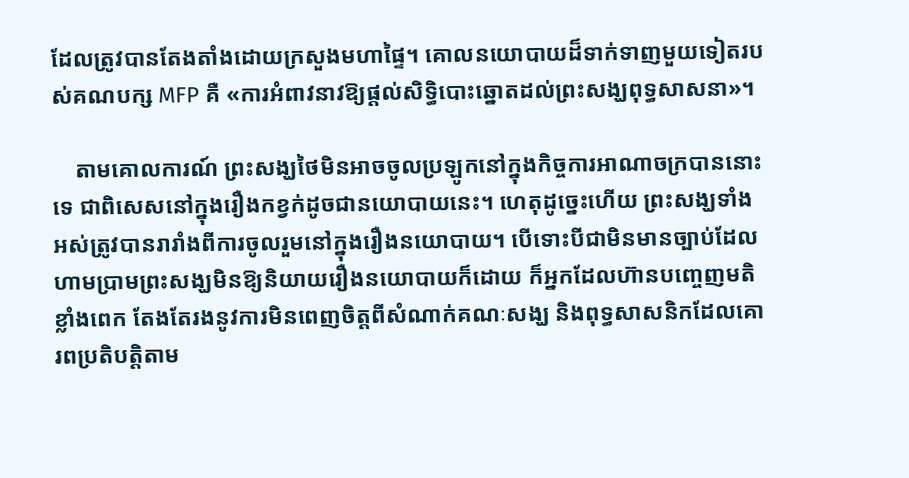ដែលត្រូវបានតែងតាំងដោយក្រសួងមហាផ្ទៃ។ គោលនយោបាយដ៏ទាក់ទាញមួយទៀតរបស់គណបក្ស MFP គឺ «ការអំពាវនាវឱ្យផ្តល់សិទ្ធិបោះឆ្នោតដល់ព្រះសង្ឃពុទ្ធសាសនា»។

    តាមគោលការណ៍ ព្រះសង្ឃថៃមិនអាចចូលប្រឡូកនៅក្នុងកិច្ចការអាណាចក្របាននោះទេ ជាពិសេសនៅក្នុងរឿងកខ្វក់ដូចជានយោបាយនេះ។ ហេតុដូច្នេះហើយ ព្រះសង្ឃទាំងអស់ត្រូវបានរារាំងពីការចូលរួមនៅក្នុងរឿងនយោបាយ។ បើទោះបីជាមិនមានច្បាប់ដែលហាមប្រាមព្រះសង្ឃមិនឱ្យនិយាយរឿងនយោបាយក៏ដោយ ក៏អ្នកដែលហ៊ានបញ្ចេញមតិខ្លាំងពេក តែងតែរងនូវការមិនពេញចិត្តពីសំណាក់គណៈសង្ឃ និងពុទ្ធសាសនិកដែលគោរពប្រតិបត្តិតាម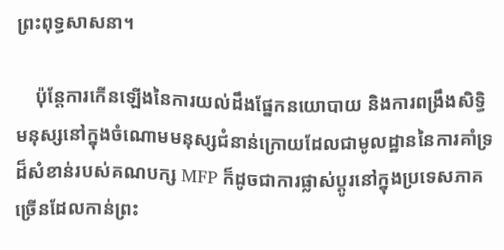ព្រះពុទ្ធសាសនា។

    ប៉ុន្តែការកើនឡើងនៃការយល់ដឹងផ្នែកនយោបាយ និងការពង្រឹងសិទ្ធិមនុស្សនៅក្នុងចំណោមមនុស្សជំនាន់ក្រោយដែលជាមូលដ្ឋាននៃការគាំទ្រដ៏សំខាន់របស់គណបក្ស MFP ក៏ដូចជាការផ្លាស់ប្តូរនៅក្នុងប្រទេសភាគច្រើនដែលកាន់ព្រះ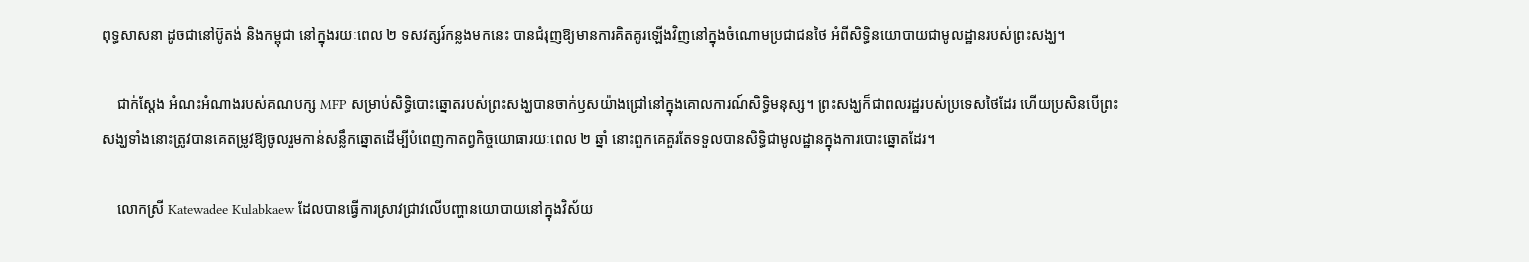ពុទ្ធសាសនា ដូចជានៅប៊ូតង់ និងកម្ពុជា នៅក្នុងរយៈពេល ២ ទសវត្សរ៍កន្លងមកនេះ បានជំរុញឱ្យមានការគិតគូរឡើងវិញនៅក្នុងចំណោមប្រជាជនថៃ អំពីសិទ្ធិនយោបាយជាមូលដ្ឋានរបស់ព្រះសង្ឃ។

    ជាក់ស្តែង អំណះអំណាងរបស់គណបក្ស MFP សម្រាប់សិទ្ធិបោះឆ្នោតរបស់ព្រះសង្ឃបានចាក់ឫសយ៉ាងជ្រៅនៅក្នុងគោលការណ៍សិទ្ធិមនុស្ស។ ព្រះសង្ឃក៏ជាពលរដ្ឋរបស់ប្រទេសថៃដែរ ហើយប្រសិនបើព្រះសង្ឃទាំងនោះត្រូវបានគេតម្រូវឱ្យចូលរួមកាន់សន្លឹកឆ្នោតដើម្បីបំពេញកាតព្វកិច្ចយោធារយៈពេល ២ ឆ្នាំ នោះពួកគេគួរតែទទួលបានសិទ្ធិជាមូលដ្ឋានក្នុងការបោះឆ្នោតដែរ។

    លោកស្រី Katewadee Kulabkaew ដែលបានធ្វើការស្រាវជ្រាវលើបញ្ហានយោបាយនៅក្នុងវិស័យ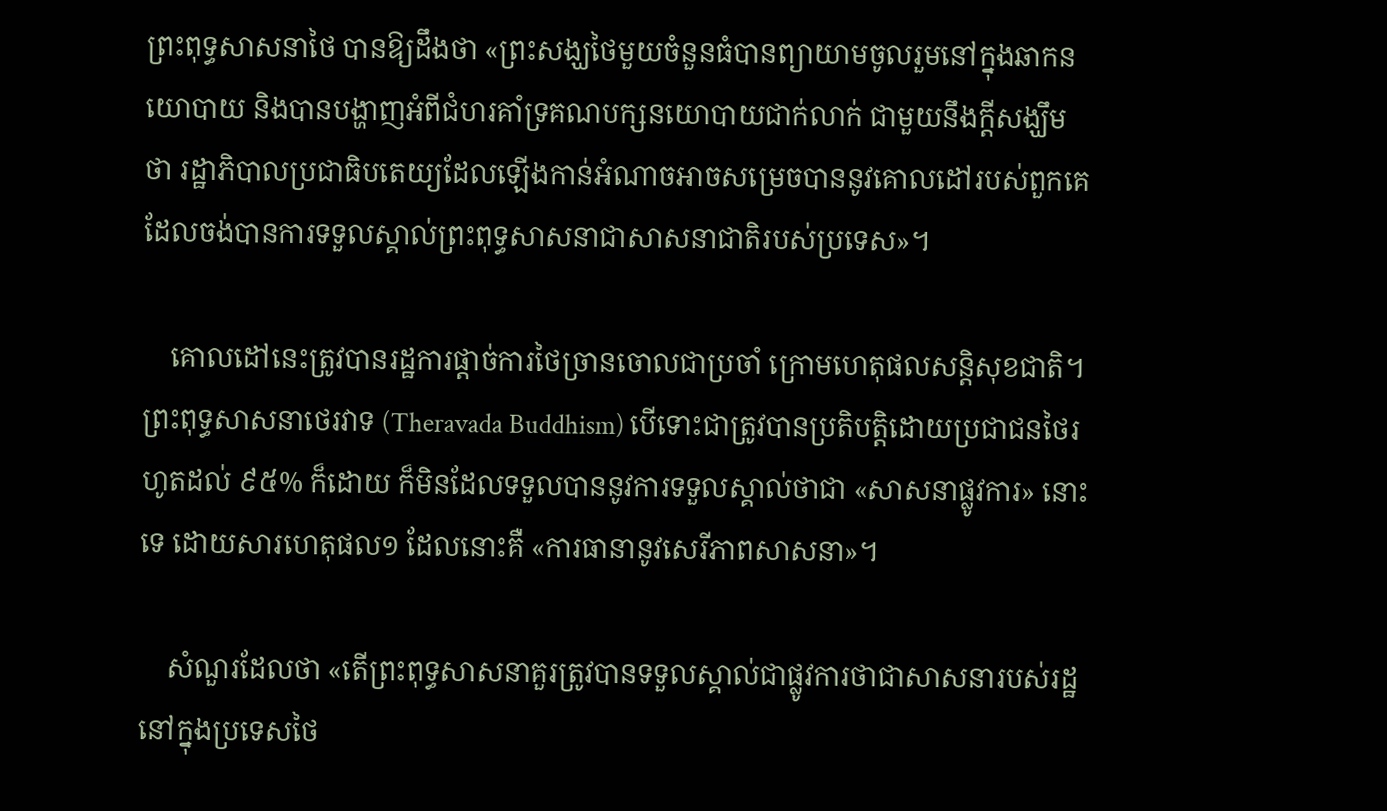ព្រះពុទ្ធសាសនាថៃ បានឱ្យដឹងថា «ព្រះសង្ឃថៃមួយចំនួនធំបានព្យាយាមចូលរួមនៅក្នុងឆាកនយោបាយ និងបានបង្ហាញអំពីជំហរគាំទ្រគណបក្សនយោបាយជាក់លាក់ ជាមួយនឹងក្តីសង្ឃឹមថា រដ្ឋាភិបាលប្រជាធិបតេយ្យដែលឡើងកាន់អំណាចអាចសម្រេចបាននូវគោលដៅរបស់ពួកគេដែលចង់បានការទទួលស្គាល់ព្រះពុទ្ធសាសនាជាសាសនាជាតិរបស់ប្រទេស»។

    គោលដៅនេះត្រូវបានរដ្ឋការផ្តាច់ការថៃច្រានចោលជាប្រចាំ ក្រោមហេតុផលសន្តិសុខជាតិ។ ព្រះពុទ្ធសាសនាថេរវាទ (Theravada Buddhism) បើទោះជាត្រូវបានប្រតិបត្តិដោយប្រជាជនថៃរហូតដល់ ៩៥% ក៏ដោយ ក៏មិនដែលទទួលបាននូវការទទួលស្គាល់ថាជា «សាសនាផ្លូវការ» នោះទេ ដោយសារហេតុផល១ ដែលនោះគឺ «ការធានានូវសេរីភាពសាសនា»។

    សំណួរដែលថា «តើព្រះពុទ្ធសាសនាគួរត្រូវបានទទួលស្គាល់ជាផ្លូវការថាជាសាសនារបស់រដ្ឋនៅក្នុងប្រទេសថៃ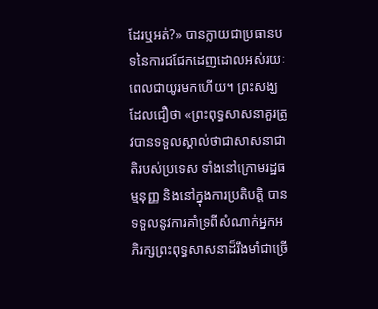ដែរឬអត់?» បានក្លាយជាប្រធានបទនៃការជជែកដេញដោលអស់រយៈពេលជាយូរមកហើយ។ ព្រះសង្ឃដែលជឿថា «ព្រះពុទ្ធសាសនាគួរត្រូវបានទទួលស្គាល់ថាជាសាសនាជាតិរបស់ប្រទេស ទាំងនៅក្រោមរដ្ឋធម្មនុញ្ញ និងនៅក្នុងការប្រតិបត្តិ បានទទួលនូវការគាំទ្រពីសំណាក់អ្នកអភិរក្សព្រះពុទ្ធសាសនាដ៏រឹងមាំជាច្រើ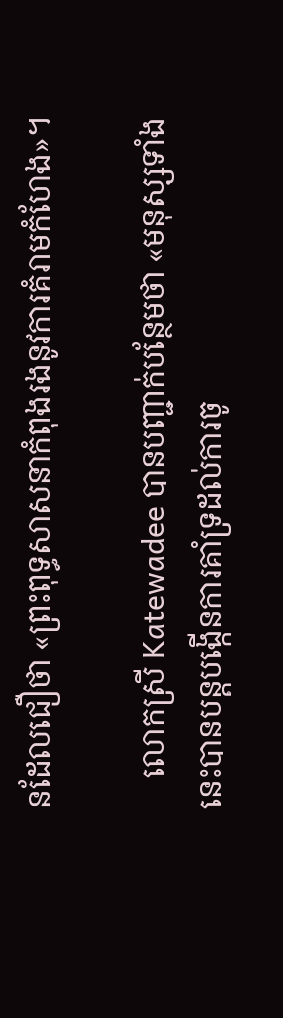នដែលជឿថា «ព្រះពុទ្ធសាសនាកំពុងរងនូវការគំរាមកំហែង»។

    លោកស្រី Katewadee បានបញ្ជាក់បន្ថែមថា «មនុស្សទាំងនេះបានបន្តបង្កើនការគាំទ្រដល់ការចូ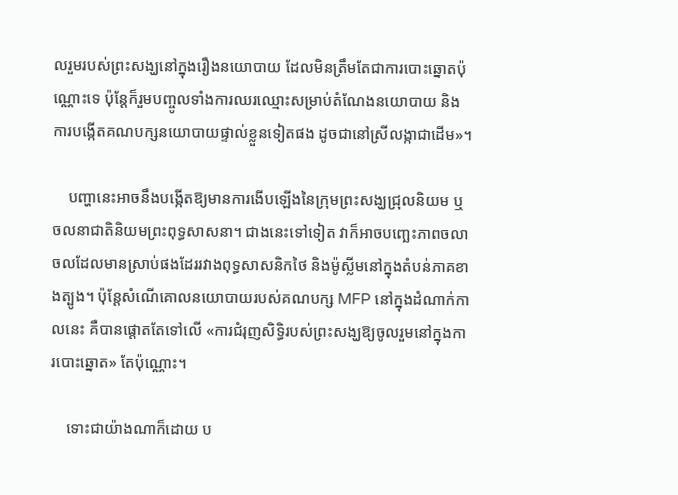លរួមរបស់ព្រះសង្ឃនៅក្នុងរឿងនយោបាយ ដែលមិនត្រឹមតែជាការបោះឆ្នោតប៉ុណ្ណោះទេ ប៉ុន្តែក៏រួមបញ្ចូលទាំងការឈរឈ្មោះសម្រាប់តំណែងនយោបាយ និងការបង្កើតគណបក្សនយោបាយផ្ទាល់ខ្លួនទៀតផង ដូចជានៅស្រីលង្កាជាដើម»។

    បញ្ហានេះអាចនឹងបង្កើតឱ្យមានការងើបឡើងនៃក្រុមព្រះសង្ឃជ្រុលនិយម ឬចលនាជាតិនិយមព្រះពុទ្ធសាសនា។ ជាងនេះទៅទៀត វាក៏អាចបញ្ឆេះភាពចលាចលដែលមានស្រាប់ផងដែររវាងពុទ្ធសាសនិកថៃ និងម៉ូស្លីមនៅក្នុងតំបន់ភាគខាងត្បូង។ ប៉ុន្តែសំណើគោលនយោបាយរបស់គណបក្ស MFP នៅក្នុងដំណាក់កាលនេះ គឺបានផ្តោតតែទៅលើ «ការជំរុញសិទ្ធិរបស់ព្រះសង្ឃឱ្យចូលរួមនៅក្នុងការបោះឆ្នោត» តែប៉ុណ្ណោះ។

    ទោះជាយ៉ាងណាក៏ដោយ ប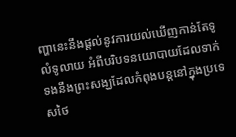ញ្ហានេះនឹងផ្តល់នូវការយល់ឃើញកាន់តែទូលំទូលាយ អំពីបរិបទនយោបាយដែលទាក់ទងនឹងព្រះសង្ឃដែលកំពុងបន្តនៅក្នុងប្រទេសថៃ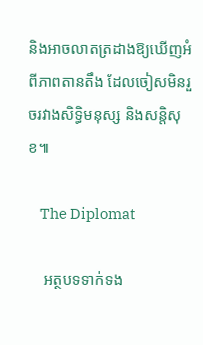និងអាចលាតត្រដាងឱ្យឃើញអំពីភាពតានតឹង ដែលចៀសមិនរួចរវាងសិទ្ធិមនុស្ស និងសន្តិសុខ៕

    The Diplomat

    អត្ថបទទាក់ទង